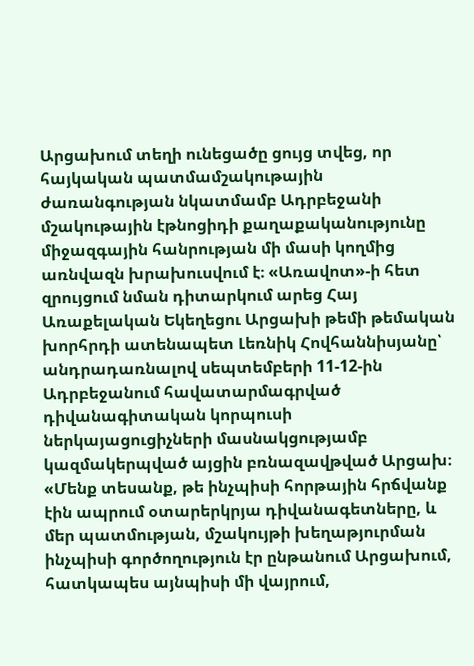Արցախում տեղի ունեցածը ցույց տվեց, որ հայկական պատմամշակութային ժառանգության նկատմամբ Ադրբեջանի մշակութային էթնոցիդի քաղաքականությունը միջազգային հանրության մի մասի կողմից առնվազն խրախուսվում է։ «Առավոտ»-ի հետ զրույցում նման դիտարկում արեց Հայ Առաքելական Եկեղեցու Արցախի թեմի թեմական խորհրդի ատենապետ Լեռնիկ Հովհաննիսյանը՝ անդրադառնալով սեպտեմբերի 11-12-ին Ադրբեջանում հավատարմագրված դիվանագիտական կորպուսի ներկայացուցիչների մասնակցությամբ կազմակերպված այցին բռնազավթված Արցախ։
«Մենք տեսանք, թե ինչպիսի հորթային հրճվանք էին ապրում օտարերկրյա դիվանագետները, և մեր պատմության, մշակույթի խեղաթյուրման ինչպիսի գործողություն էր ընթանում Արցախում, հատկապես այնպիսի մի վայրում,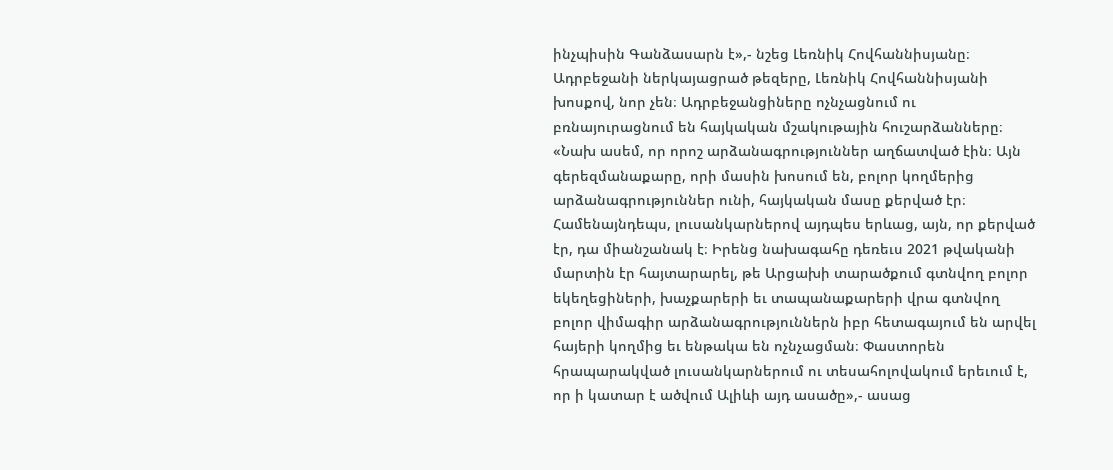ինչպիսին Գանձասարն է»,- նշեց Լեռնիկ Հովհաննիսյանը։
Ադրբեջանի ներկայացրած թեզերը, Լեռնիկ Հովհաննիսյանի խոսքով, նոր չեն։ Ադրբեջանցիները ոչնչացնում ու բռնայուրացնում են հայկական մշակութային հուշարձանները։
«Նախ ասեմ, որ որոշ արձանագրություններ աղճատված էին։ Այն գերեզմանաքարը, որի մասին խոսում են, բոլոր կողմերից արձանագրություններ ունի, հայկական մասը քերված էր։ Համենայնդեպս, լուսանկարներով այդպես երևաց, այն, որ քերված էր, դա միանշանակ է։ Իրենց նախագահը դեռեւս 2021 թվականի մարտին էր հայտարարել, թե Արցախի տարածքում գտնվող բոլոր եկեղեցիների, խաչքարերի եւ տապանաքարերի վրա գտնվող բոլոր վիմագիր արձանագրություններն իբր հետագայում են արվել հայերի կողմից եւ ենթակա են ոչնչացման։ Փաստորեն հրապարակված լուսանկարներում ու տեսահոլովակում երեւում է, որ ի կատար է ածվում Ալիևի այդ ասածը»,- ասաց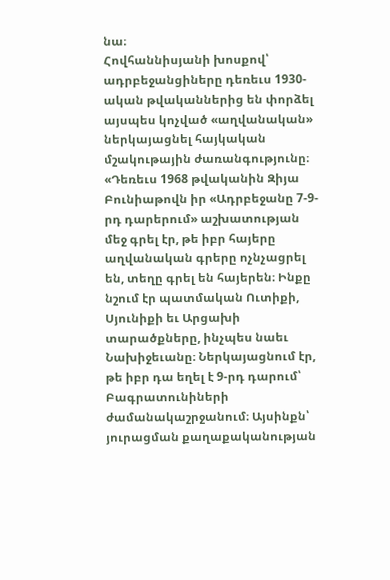նա։
Հովհաննիսյանի խոսքով՝ ադրբեջանցիները դեռեւս 1930-ական թվականներից են փորձել այսպես կոչված «աղվանական» ներկայացնել հայկական մշակութային ժառանգությունը։
«Դեռեւս 1968 թվականին Զիյա Բունիաթովն իր «Ադրբեջանը 7-9-րդ դարերում» աշխատության մեջ գրել էր, թե իբր հայերը աղվանական գրերը ոչնչացրել են, տեղը գրել են հայերեն։ Ինքը նշում էր պատմական Ուտիքի, Սյունիքի եւ Արցախի տարածքները, ինչպես նաեւ Նախիջեւանը։ Ներկայացնում էր, թե իբր դա եղել է 9-րդ դարում՝ Բագրատունիների ժամանակաշրջանում։ Այսինքն՝ յուրացման քաղաքականության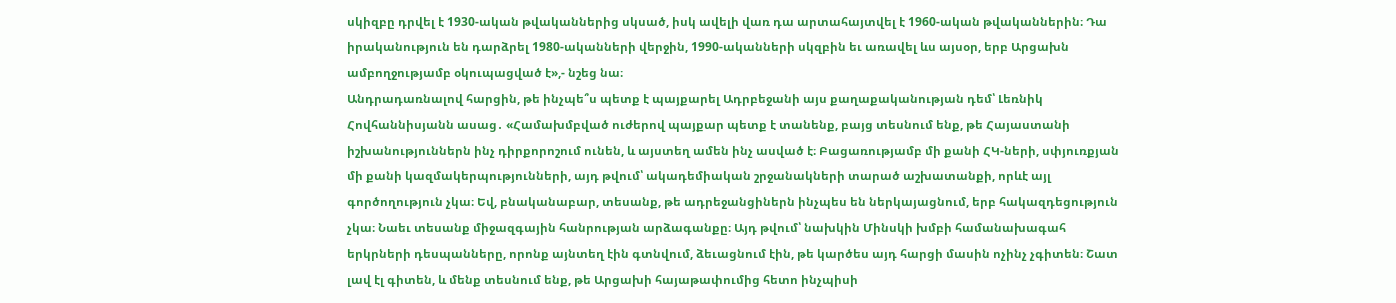սկիզբը դրվել է 1930-ական թվականներից սկսած, իսկ ավելի վառ դա արտահայտվել է 1960-ական թվականներին։ Դա իրականություն են դարձրել 1980-ականների վերջին, 1990-ականների սկզբին եւ առավել ևս այսօր, երբ Արցախն ամբողջությամբ օկուպացված է»,- նշեց նա։
Անդրադառնալով հարցին, թե ինչպե՞ս պետք է պայքարել Ադրբեջանի այս քաղաքականության դեմ՝ Լեռնիկ Հովհաննիսյանն ասաց․ «Համախմբված ուժերով պայքար պետք է տանենք, բայց տեսնում ենք, թե Հայաստանի իշխանություններն ինչ դիրքորոշում ունեն, և այստեղ ամեն ինչ ասված է։ Բացառությամբ մի քանի ՀԿ-ների, սփյուռքյան մի քանի կազմակերպությունների, այդ թվում՝ ակադեմիական շրջանակների տարած աշխատանքի, որևէ այլ գործողություն չկա։ Եվ, բնականաբար, տեսանք, թե ադրեջանցիներն ինչպես են ներկայացնում, երբ հակազդեցություն չկա։ Նաեւ տեսանք միջազգային հանրության արձագանքը։ Այդ թվում՝ նախկին Մինսկի խմբի համանախագահ երկրների դեսպանները, որոնք այնտեղ էին գտնվում, ձեւացնում էին, թե կարծես այդ հարցի մասին ոչինչ չգիտեն։ Շատ լավ էլ գիտեն, և մենք տեսնում ենք, թե Արցախի հայաթափումից հետո ինչպիսի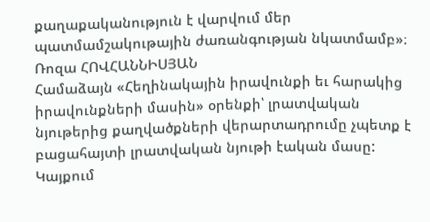քաղաքականություն է վարվում մեր պատմամշակութային ժառանգության նկատմամբ»։
Ռոզա ՀՈՎՀԱՆՆԻՍՅԱՆ
Համաձայն «Հեղինակային իրավունքի եւ հարակից իրավունքների մասին» օրենքի՝ լրատվական նյութերից քաղվածքների վերարտադրումը չպետք է բացահայտի լրատվական նյութի էական մասը: Կայքում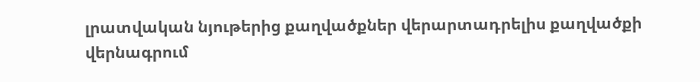լրատվական նյութերից քաղվածքներ վերարտադրելիս քաղվածքի վերնագրում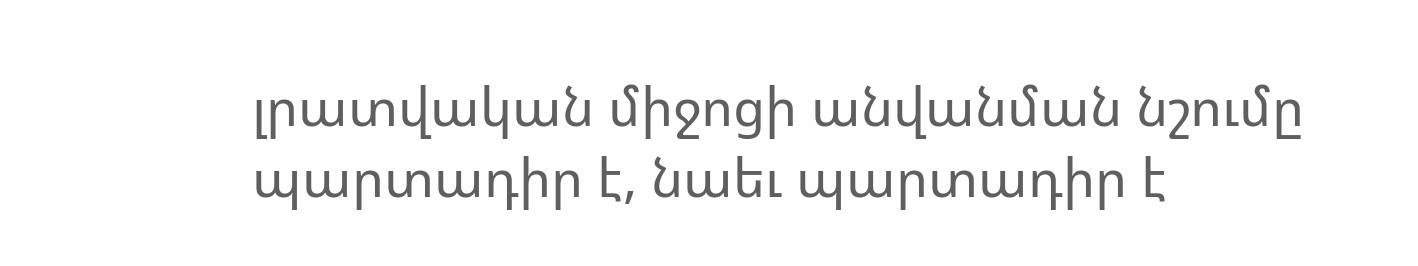լրատվական միջոցի անվանման նշումը պարտադիր է, նաեւ պարտադիր է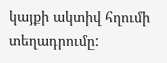կայքի ակտիվ հղումի տեղադրումը: